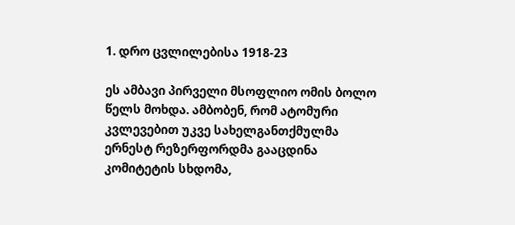1. დრო ცვლილებისა 1918-23

ეს ამბავი პირველი მსოფლიო ომის ბოლო წელს მოხდა. ამბობენ, რომ ატომური კვლევებით უკვე სახელგანთქმულმა ერნესტ რეზერფორდმა გააცდინა კომიტეტის სხდომა,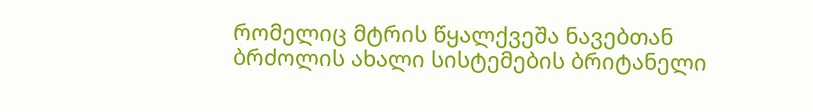რომელიც მტრის წყალქვეშა ნავებთან ბრძოლის ახალი სისტემების ბრიტანელი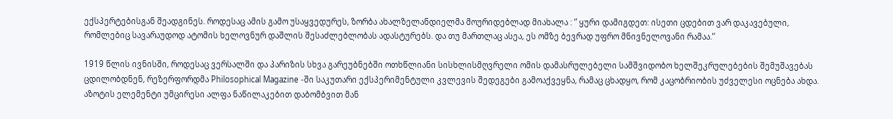ექსპერტებისგან შეადგინეს. როდესაც ამის გამო უსაყვედურეს, ზორბა ახალზელანდიელმა მოურიდებლად მიახალა : “ ყური დამიგდეთ: ისეთი ცდებით ვარ დაკავებული, რომლებიც სავარაუდოდ ატომის ხელოვნურ დაშლის შესაძლებლობას ადასტურებს. და თუ მართლაც ასეა, ეს ომზე ბევრად უფრო მნივნელოვანი რამაა.“

1919 წლის ივნისში, როდესაც ვერსალში და პარიზის სხვა გარეუბნებში ოთხწლიანი სისხლისმღვრელი ომის დამასრულებელი სამშვიდობო ხელშეკრულებების შემუშავებას ცდილობდნენ, რეზერფორდმა Philosophical Magazine -ში საკუთარი ექსპერიმენტული კვლევის შედეგები გამოაქვეყნა, რამაც ცხადყო, რომ კაცობრიობის უძველესი ოცნება ახდა. აზოტის ელემენტი უმცირესი ალფა ნაწილაკებით დაბომბვით მან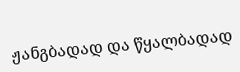ჟანგბადად და წყალბადად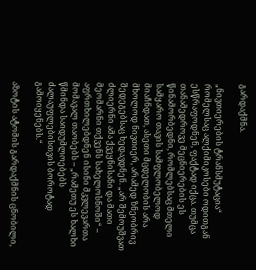გარდაქმნა.

„ნივთიერების ტრანსმუტაცია“ რომელსაც ალქიმიკოსები ოდითგან ესწრაფოდნენ, ფაქტად იქცა. თუმცა თანამედროვე მეცნიერების ეს წინამორბედნი, რომლებსაც მთელი სამყარო თავის სამფლობელოდ მიაჩნდათ, ასეთი მცდელობის არა მხოლოდ ნივთიერ, არამედ ზნეობრივ შედეგებსაც ხედავდნენ. „არ შემოუშვათ ძლიერნი ამა ქვეყნისანი და მათი მეომარნი თქვენს სახელოსნოში“ – აფრთხილებდნენ ისინი მკვლევართა მომავალ თაობებს – „რამეთუ ეს ხალხი წმინდა საიდუმლოებებს ძალაუფლებისთვის ბოროტად გამოიყენებს.“

აზოტის ატომის გარდაქმნის ცნობილი,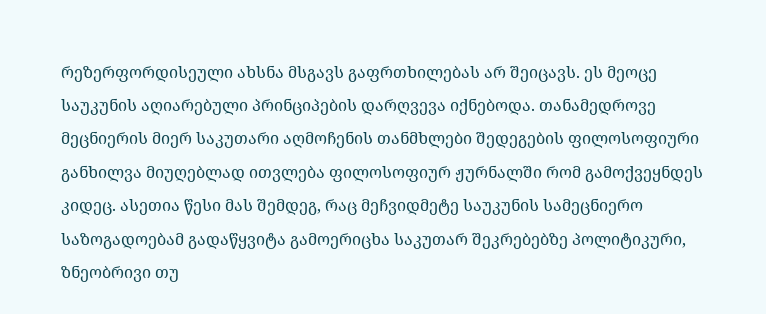რეზერფორდისეული ახსნა მსგავს გაფრთხილებას არ შეიცავს. ეს მეოცე საუკუნის აღიარებული პრინციპების დარღვევა იქნებოდა. თანამედროვე მეცნიერის მიერ საკუთარი აღმოჩენის თანმხლები შედეგების ფილოსოფიური განხილვა მიუღებლად ითვლება ფილოსოფიურ ჟურნალში რომ გამოქვეყნდეს კიდეც. ასეთია წესი მას შემდეგ, რაც მეჩვიდმეტე საუკუნის სამეცნიერო საზოგადოებამ გადაწყვიტა გამოერიცხა საკუთარ შეკრებებზე პოლიტიკური, ზნეობრივი თუ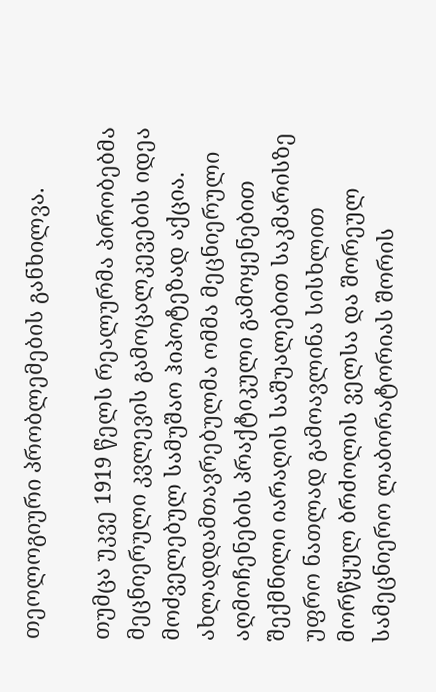თეოლოგიური პრობლემების განხილვა.

თუმცა უკვე 1919 წელს რეალურმა პირობებმა მეცნიერული კვლევის გამოცალკევების იდეა მოძველებულ სამუშაო ჰიპოტეზად აქცია. ახლადდამთავრებულმა ომმა მეცნიერული აღმოჩენების პრაქტიკული გამოყენებით შექმნილი იარაღის საშუალებით საკმარისზე უფრო ნათლად გამოავლინა სისხლით მორწყულ ბრძოლის ველსა და შორეულ სამეცნიერო ლაბორატორიას შორის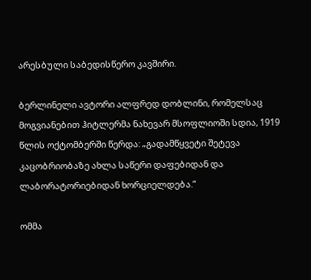არესბული საბედისწერო კავშირი.

ბერლინელი ავტორი ალფრედ დობლინი, რომელსაც მოგვიანებით ჰიტლერმა ნახევარ მსოფლიოში სდია, 1919 წლის ოქტომბერში წერდა: „გადამწყვეტი შეტევა კაცობრიობაზე ახლა საწერი დაფებიდან და ლაბორატორიებიდან ხორციელდება.“

ომმა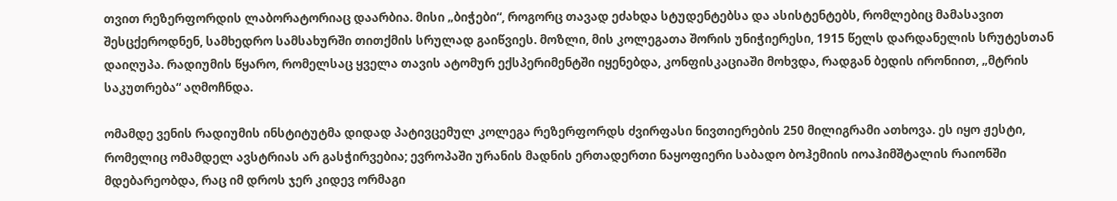თვით რეზერფორდის ლაბორატორიაც დაარბია. მისი „ბიჭები“, როგორც თავად ეძახდა სტუდენტებსა და ასისტენტებს, რომლებიც მამასავით შესცქეროდნენ, სამხედრო სამსახურში თითქმის სრულად გაიწვიეს. მოზლი, მის კოლეგათა შორის უნიჭიერესი, 1915 წელს დარდანელის სრუტესთან დაიღუპა. რადიუმის წყარო, რომელსაც ყველა თავის ატომურ ექსპერიმენტში იყენებდა, კონფისკაციაში მოხვდა, რადგან ბედის ირონიით, „მტრის საკუთრება“ აღმოჩნდა.

ომამდე ვენის რადიუმის ინსტიტუტმა დიდად პატივცემულ კოლეგა რეზერფორდს ძვირფასი ნივთიერების 250 მილიგრამი ათხოვა. ეს იყო ჟესტი, რომელიც ომამდელ ავსტრიას არ გასჭირვებია; ევროპაში ურანის მადნის ერთადერთი ნაყოფიერი საბადო ბოჰემიის იოაჰიმშტალის რაიონში მდებარეობდა, რაც იმ დროს ჯერ კიდევ ორმაგი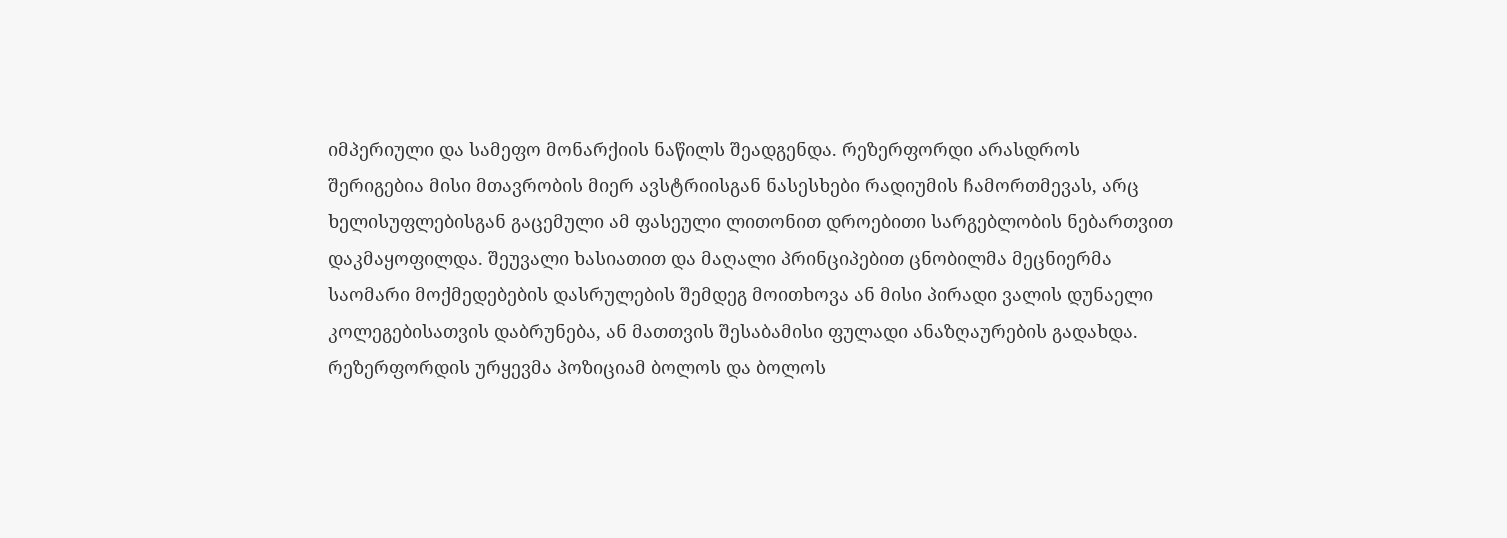იმპერიული და სამეფო მონარქიის ნაწილს შეადგენდა. რეზერფორდი არასდროს შერიგებია მისი მთავრობის მიერ ავსტრიისგან ნასესხები რადიუმის ჩამორთმევას, არც ხელისუფლებისგან გაცემული ამ ფასეული ლითონით დროებითი სარგებლობის ნებართვით დაკმაყოფილდა. შეუვალი ხასიათით და მაღალი პრინციპებით ცნობილმა მეცნიერმა საომარი მოქმედებების დასრულების შემდეგ მოითხოვა ან მისი პირადი ვალის დუნაელი კოლეგებისათვის დაბრუნება, ან მათთვის შესაბამისი ფულადი ანაზღაურების გადახდა. რეზერფორდის ურყევმა პოზიციამ ბოლოს და ბოლოს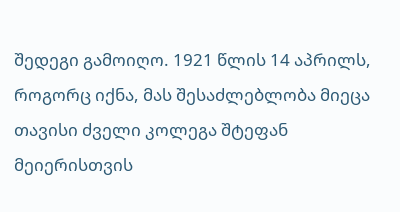შედეგი გამოიღო. 1921 წლის 14 აპრილს, როგორც იქნა, მას შესაძლებლობა მიეცა თავისი ძველი კოლეგა შტეფან მეიერისთვის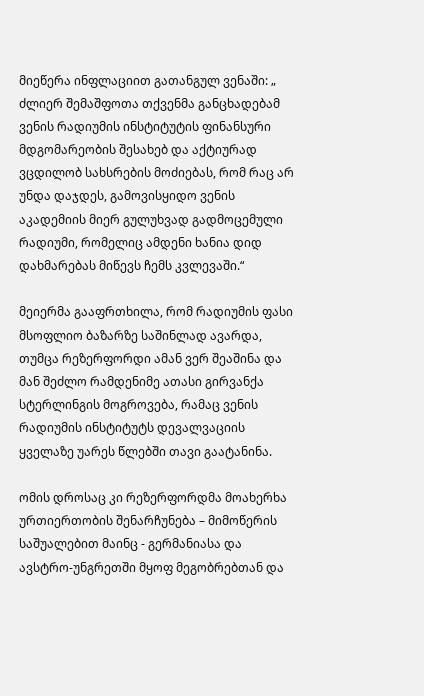მიეწერა ინფლაციით გათანგულ ვენაში: „ ძლიერ შემაშფოთა თქვენმა განცხადებამ ვენის რადიუმის ინსტიტუტის ფინანსური მდგომარეობის შესახებ და აქტიურად ვცდილობ სახსრების მოძიებას, რომ რაც არ უნდა დაჯდეს, გამოვისყიდო ვენის აკადემიის მიერ გულუხვად გადმოცემული რადიუმი, რომელიც ამდენი ხანია დიდ დახმარებას მიწევს ჩემს კვლევაში.“

მეიერმა გააფრთხილა, რომ რადიუმის ფასი მსოფლიო ბაზარზე საშინლად ავარდა, თუმცა რეზერფორდი ამან ვერ შეაშინა და მან შეძლო რამდენიმე ათასი გირვანქა სტერლინგის მოგროვება, რამაც ვენის რადიუმის ინსტიტუტს დევალვაციის ყველაზე უარეს წლებში თავი გაატანინა.

ომის დროსაც კი რეზერფორდმა მოახერხა ურთიერთობის შენარჩუნება – მიმოწერის საშუალებით მაინც - გერმანიასა და ავსტრო-უნგრეთში მყოფ მეგობრებთან და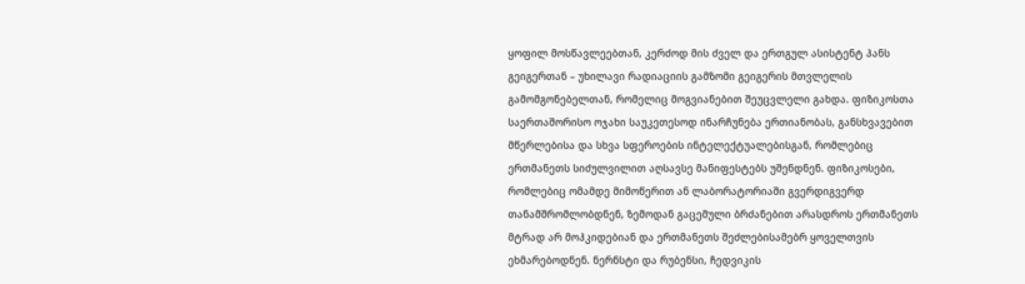ყოფილ მოსწავლეებთან, კერძოდ მის ძველ და ერთგულ ასისტენტ ჰანს გეიგერთან – უხილავი რადიაციის გამზომი გეიგერის მთვლელის გამომგონებელთან, რომელიც მოგვიანებით შეუცვლელი გახდა. ფიზიკოსთა საერთაშორისო ოჯახი საუკეთესოდ ინარჩუნება ერთიანობას, განსხვავებით მწერლებისა და სხვა სფეროების ინტელექტუალებისგან, რომლებიც ერთმანეთს სიძულვილით აღსავსე მანიფესტებს უშენდნენ. ფიზიკოსები, რომლებიც ომამდე მიმოწერით ან ლაბორატორიაში გვერდიგვერდ თანამშრომლობდნენ, ზემოდან გაცემული ბრძანებით არასდროს ერთმანეთს მტრად არ მოჰკიდებიან და ერთმანეთს შეძლებისამებრ ყოველთვის ეხმარებოდნენ. ნერნსტი და რუბენსი, ჩედვიკის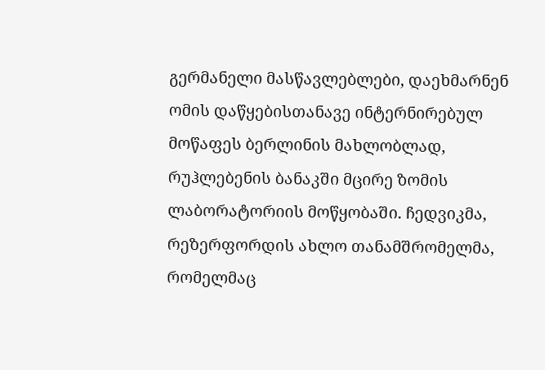გერმანელი მასწავლებლები, დაეხმარნენ ომის დაწყებისთანავე ინტერნირებულ მოწაფეს ბერლინის მახლობლად, რუჰლებენის ბანაკში მცირე ზომის ლაბორატორიის მოწყობაში. ჩედვიკმა, რეზერფორდის ახლო თანამშრომელმა, რომელმაც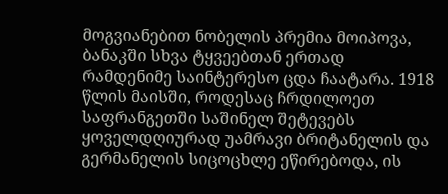მოგვიანებით ნობელის პრემია მოიპოვა, ბანაკში სხვა ტყვეებთან ერთად რამდენიმე საინტერესო ცდა ჩაატარა. 1918 წლის მაისში, როდესაც ჩრდილოეთ საფრანგეთში საშინელ შეტევებს ყოველდღიურად უამრავი ბრიტანელის და გერმანელის სიცოცხლე ეწირებოდა, ის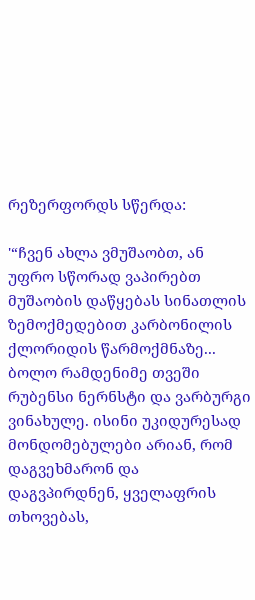რეზერფორდს სწერდა:

'“ჩვენ ახლა ვმუშაობთ, ან უფრო სწორად ვაპირებთ მუშაობის დაწყებას სინათლის ზემოქმედებით კარბონილის ქლორიდის წარმოქმნაზე... ბოლო რამდენიმე თვეში რუბენსი ნერნსტი და ვარბურგი ვინახულე. ისინი უკიდურესად მონდომებულები არიან, რომ დაგვეხმარონ და დაგვპირდნენ, ყველაფრის თხოვებას,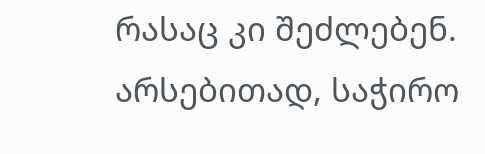რასაც კი შეძლებენ. არსებითად, საჭირო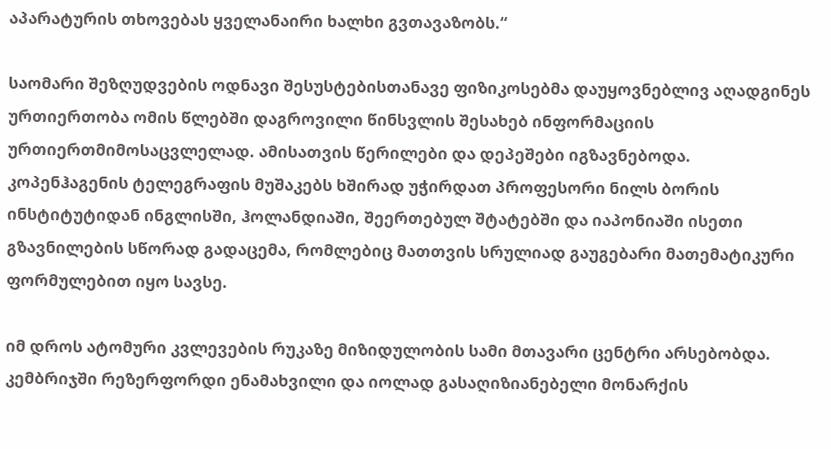აპარატურის თხოვებას ყველანაირი ხალხი გვთავაზობს.“

საომარი შეზღუდვების ოდნავი შესუსტებისთანავე ფიზიკოსებმა დაუყოვნებლივ აღადგინეს ურთიერთობა ომის წლებში დაგროვილი წინსვლის შესახებ ინფორმაციის ურთიერთმიმოსაცვლელად. ამისათვის წერილები და დეპეშები იგზავნებოდა. კოპენჰაგენის ტელეგრაფის მუშაკებს ხშირად უჭირდათ პროფესორი ნილს ბორის ინსტიტუტიდან ინგლისში, ჰოლანდიაში, შეერთებულ შტატებში და იაპონიაში ისეთი გზავნილების სწორად გადაცემა, რომლებიც მათთვის სრულიად გაუგებარი მათემატიკური ფორმულებით იყო სავსე.

იმ დროს ატომური კვლევების რუკაზე მიზიდულობის სამი მთავარი ცენტრი არსებობდა. კემბრიჯში რეზერფორდი ენამახვილი და იოლად გასაღიზიანებელი მონარქის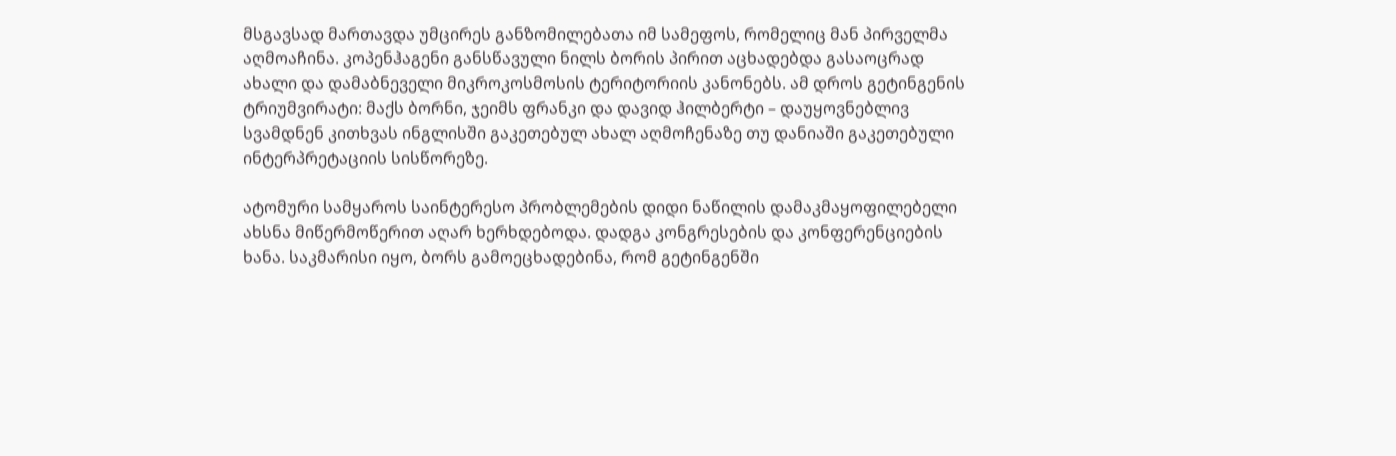მსგავსად მართავდა უმცირეს განზომილებათა იმ სამეფოს, რომელიც მან პირველმა აღმოაჩინა. კოპენჰაგენი განსწავული ნილს ბორის პირით აცხადებდა გასაოცრად ახალი და დამაბნეველი მიკროკოსმოსის ტერიტორიის კანონებს. ამ დროს გეტინგენის ტრიუმვირატი: მაქს ბორნი, ჯეიმს ფრანკი და დავიდ ჰილბერტი – დაუყოვნებლივ სვამდნენ კითხვას ინგლისში გაკეთებულ ახალ აღმოჩენაზე თუ დანიაში გაკეთებული ინტერპრეტაციის სისწორეზე.

ატომური სამყაროს საინტერესო პრობლემების დიდი ნაწილის დამაკმაყოფილებელი ახსნა მიწერმოწერით აღარ ხერხდებოდა. დადგა კონგრესების და კონფერენციების ხანა. საკმარისი იყო, ბორს გამოეცხადებინა, რომ გეტინგენში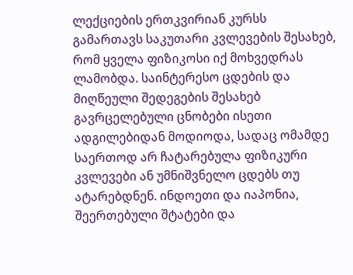ლექციების ერთკვირიან კურსს გამართავს საკუთარი კვლევების შესახებ, რომ ყველა ფიზიკოსი იქ მოხვედრას ლამობდა. საინტერესო ცდების და მიღწეული შედეგების შესახებ გავრცელებული ცნობები ისეთი ადგილებიდან მოდიოდა, სადაც ომამდე საერთოდ არ ჩატარებულა ფიზიკური კვლევები ან უმნიშვნელო ცდებს თუ ატარებდნენ. ინდოეთი და იაპონია, შეერთებული შტატები და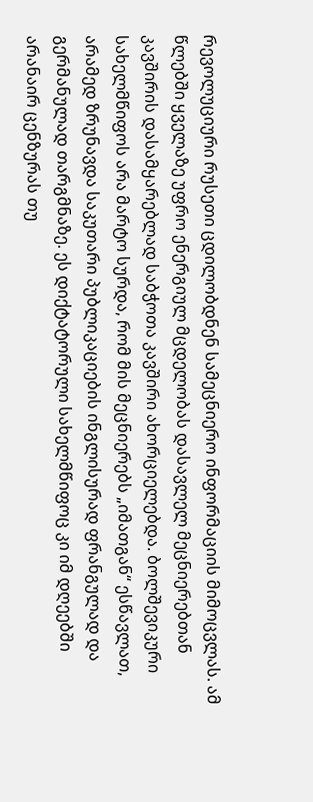რევოლუციური რუსეთი ცდილობდნენ სამეცნიერო ინფორმაციის მიმოცვლას. ამ წლებში ყველაზე უფრო ენერგიულ მცდელობას დასავლელ მეცნიერებთან კავშირის დასამყარებლად საბჭოთა კავშირი ახორციელებდა. ბოლშევიკური სახელმწიფოს არა მარტო სურდა, რომ მის მეცნიერებს „იმათგან“ ესწავლათ, არამედ ზრუნავდა საკუთარი პუბლიკაციების ინგლისურად ფრანგულად და გერმანულად თარგმნაზე. ეს დიქტატორული სახელმწიფოც კი იმ დღეებში არანაირ ცენზურას თუ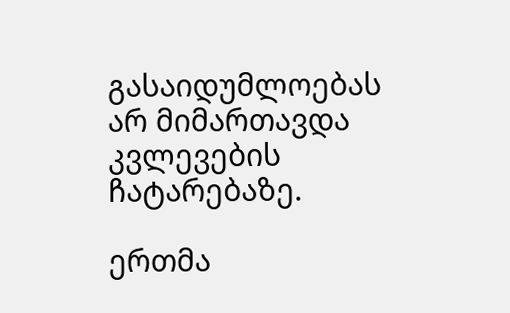გასაიდუმლოებას არ მიმართავდა კვლევების ჩატარებაზე.

ერთმა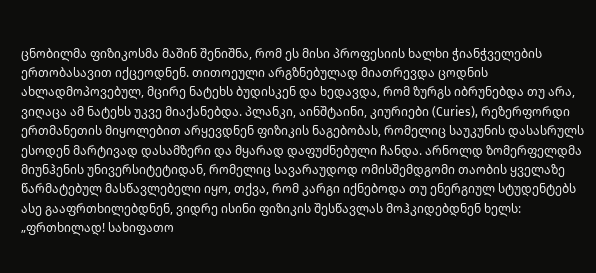ცნობილმა ფიზიკოსმა მაშინ შენიშნა, რომ ეს მისი პროფესიის ხალხი ჭიანჭველების ერთობასავით იქცეოდნენ. თითოეული არგზნებულად მიათრევდა ცოდნის ახლადმოპოვებულ, მცირე ნატეხს ბუდისკენ და ხედავდა, რომ ზურგს იბრუნებდა თუ არა, ვიღაცა ამ ნატეხს უკვე მიაქანებდა. პლანკი, აინშტაინი, კიურიები (Curies), რეზერფორდი ერთმანეთის მიყოლებით არყევდნენ ფიზიკის ნაგებობას, რომელიც საუკუნის დასასრულს ესოდენ მარტივად დასამზერი და მყარად დაფუძნებული ჩანდა. არნოლდ ზომერფელდმა მიუნჰენის უნივერსიტეტიდან, რომელიც სავარაუდოდ ომისშემდგომი თაობის ყველაზე წარმატებულ მასწავლებელი იყო, თქვა, რომ კარგი იქნებოდა თუ ენერგიულ სტუდენტებს ასე გააფრთხილებდნენ, ვიდრე ისინი ფიზიკის შესწავლას მოჰკიდებდნენ ხელს: „ფრთხილად! სახიფათო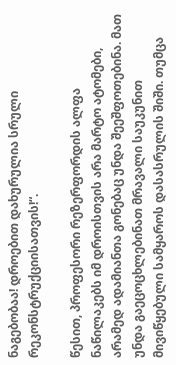ნაგებობაა! დროებით დახურულია სრული რეკონსტრუქციისათვის!“.

წესით, პროფესორი რეზერფორდის ალფა ნაწილაკებს იმ დროისთვის არა მარტო ატომები, არამედ ადამიანთა გონებაც უნდა შეეშფოთებინა. მათ უნდა გაეცოცხლებინათ მრავალი საუკუნით მივიწყებული სამყაროს დასასრულის შიში. თუმცა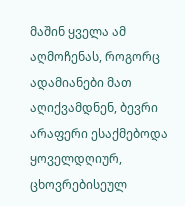მაშინ ყველა ამ აღმოჩენას, როგორც ადამიანები მათ აღიქვამდნენ, ბევრი არაფერი ესაქმებოდა ყოველდღიურ, ცხოვრებისეულ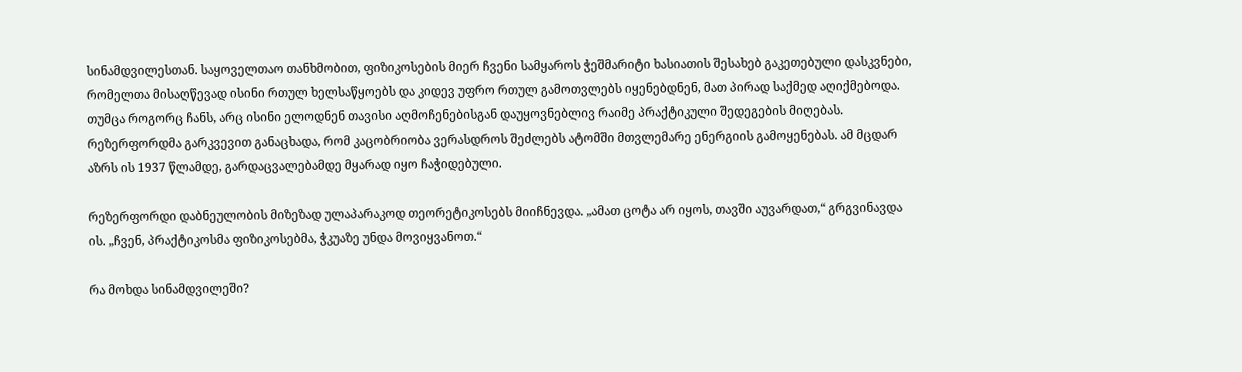სინამდვილესთან. საყოველთაო თანხმობით, ფიზიკოსების მიერ ჩვენი სამყაროს ჭეშმარიტი ხასიათის შესახებ გაკეთებული დასკვნები, რომელთა მისაღწევად ისინი რთულ ხელსაწყოებს და კიდევ უფრო რთულ გამოთვლებს იყენებდნენ, მათ პირად საქმედ აღიქმებოდა. თუმცა როგორც ჩანს, არც ისინი ელოდნენ თავისი აღმოჩენებისგან დაუყოვნებლივ რაიმე პრაქტიკული შედეგების მიღებას. რეზერფორდმა გარკვევით განაცხადა, რომ კაცობრიობა ვერასდროს შეძლებს ატომში მთვლემარე ენერგიის გამოყენებას. ამ მცდარ აზრს ის 1937 წლამდე, გარდაცვალებამდე მყარად იყო ჩაჭიდებული.

რეზერფორდი დაბნეულობის მიზეზად ულაპარაკოდ თეორეტიკოსებს მიიჩნევდა. „ამათ ცოტა არ იყოს, თავში აუვარდათ,“ გრგვინავდა ის. „ჩვენ, პრაქტიკოსმა ფიზიკოსებმა, ჭკუაზე უნდა მოვიყვანოთ.“

რა მოხდა სინამდვილეში?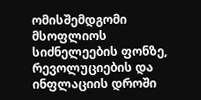ომისშემდგომი მსოფლიოს სიძნელეების ფონზე, რევოლუციების და ინფლაციის დროში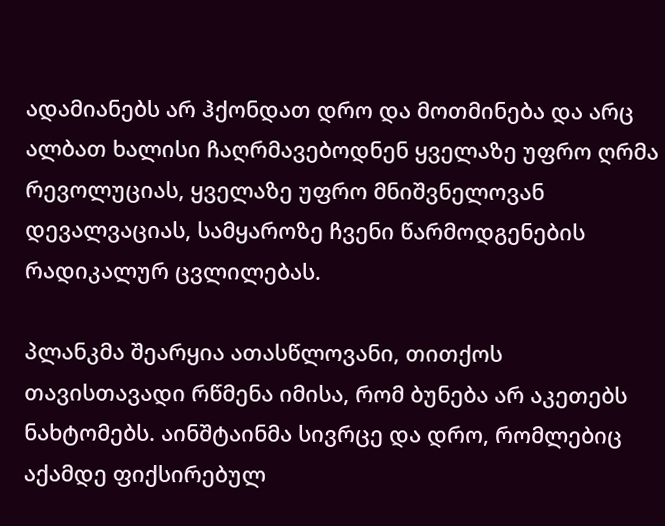ადამიანებს არ ჰქონდათ დრო და მოთმინება და არც ალბათ ხალისი ჩაღრმავებოდნენ ყველაზე უფრო ღრმა რევოლუციას, ყველაზე უფრო მნიშვნელოვან დევალვაციას, სამყაროზე ჩვენი წარმოდგენების რადიკალურ ცვლილებას.

პლანკმა შეარყია ათასწლოვანი, თითქოს თავისთავადი რწმენა იმისა, რომ ბუნება არ აკეთებს ნახტომებს. აინშტაინმა სივრცე და დრო, რომლებიც აქამდე ფიქსირებულ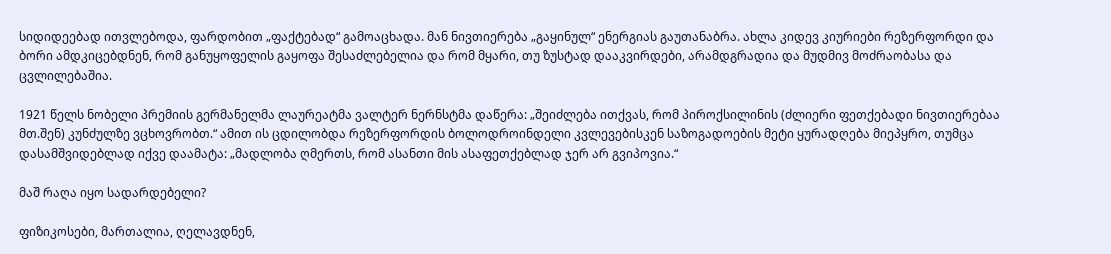სიდიდეებად ითვლებოდა, ფარდობით „ფაქტებად“ გამოაცხადა. მან ნივთიერება „გაყინულ“ ენერგიას გაუთანაბრა. ახლა კიდევ კიურიები რეზერფორდი და ბორი ამდკიცებდნენ, რომ განუყოფელის გაყოფა შესაძლებელია და რომ მყარი, თუ ზუსტად დააკვირდები, არამდგრადია და მუდმივ მოძრაობასა და ცვლილებაშია.

1921 წელს ნობელი პრემიის გერმანელმა ლაურეატმა ვალტერ ნერნსტმა დაწერა: „შეიძლება ითქვას, რომ პიროქსილინის (ძლიერი ფეთქებადი ნივთიერებაა მთ.შენ) კუნძულზე ვცხოვრობთ.“ ამით ის ცდილობდა რეზერფორდის ბოლოდროინდელი კვლევებისკენ საზოგადოების მეტი ყურადღება მიეპყრო, თუმცა დასამშვიდებლად იქვე დაამატა: „მადლობა ღმერთს, რომ ასანთი მის ასაფეთქებლად ჯერ არ გვიპოვია.“

მაშ რაღა იყო სადარდებელი?

ფიზიკოსები, მართალია, ღელავდნენ,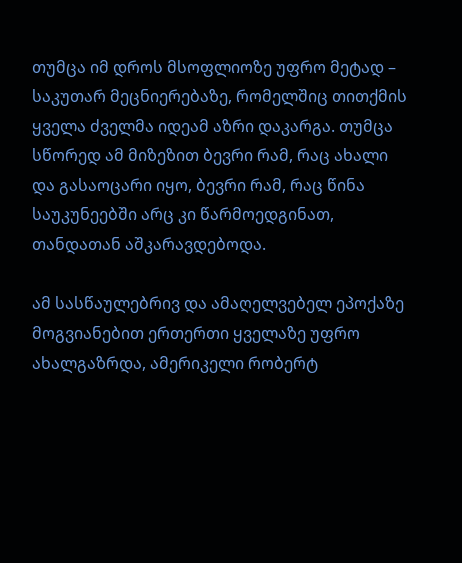თუმცა იმ დროს მსოფლიოზე უფრო მეტად – საკუთარ მეცნიერებაზე, რომელშიც თითქმის ყველა ძველმა იდეამ აზრი დაკარგა. თუმცა სწორედ ამ მიზეზით ბევრი რამ, რაც ახალი და გასაოცარი იყო, ბევრი რამ, რაც წინა საუკუნეებში არც კი წარმოედგინათ, თანდათან აშკარავდებოდა.

ამ სასწაულებრივ და ამაღელვებელ ეპოქაზე მოგვიანებით ერთერთი ყველაზე უფრო ახალგაზრდა, ამერიკელი რობერტ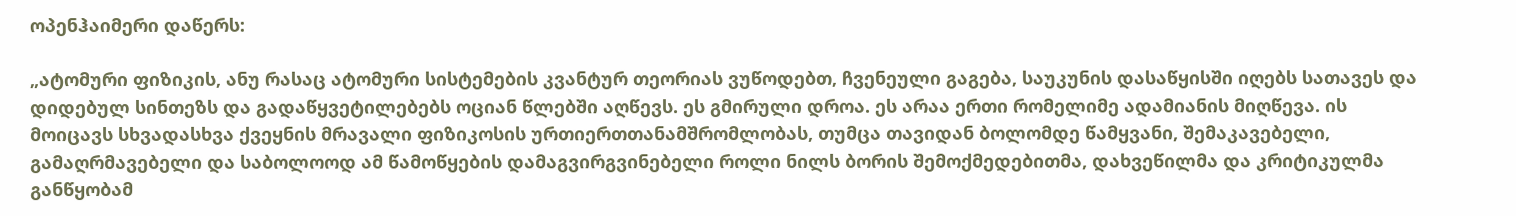ოპენჰაიმერი დაწერს:

„ატომური ფიზიკის, ანუ რასაც ატომური სისტემების კვანტურ თეორიას ვუწოდებთ, ჩვენეული გაგება, საუკუნის დასაწყისში იღებს სათავეს და დიდებულ სინთეზს და გადაწყვეტილებებს ოციან წლებში აღწევს. ეს გმირული დროა. ეს არაა ერთი რომელიმე ადამიანის მიღწევა. ის მოიცავს სხვადასხვა ქვეყნის მრავალი ფიზიკოსის ურთიერთთანამშრომლობას, თუმცა თავიდან ბოლომდე წამყვანი, შემაკავებელი, გამაღრმავებელი და საბოლოოდ ამ წამოწყების დამაგვირგვინებელი როლი ნილს ბორის შემოქმედებითმა, დახვეწილმა და კრიტიკულმა განწყობამ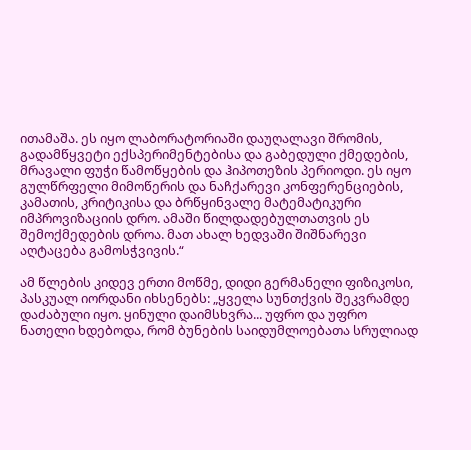ითამაშა. ეს იყო ლაბორატორიაში დაუღალავი შრომის, გადამწყვეტი ექსპერიმენტებისა და გაბედული ქმედების, მრავალი ფუჭი წამოწყების და ჰიპოთეზის პერიოდი. ეს იყო გულწრფელი მიმოწერის და ნაჩქარევი კონფერენციების, კამათის, კრიტიკისა და ბრწყინვალე მატემატიკური იმპროვიზაციის დრო. ამაში წილდადებულთათვის ეს შემოქმედების დროა. მათ ახალ ხედვაში შიშნარევი აღტაცება გამოსჭვივის.“

ამ წლების კიდევ ერთი მოწმე, დიდი გერმანელი ფიზიკოსი, პასკუალ იორდანი იხსენებს: „ყველა სუნთქვის შეკვრამდე დაძაბული იყო. ყინული დაიმსხვრა... უფრო და უფრო ნათელი ხდებოდა, რომ ბუნების საიდუმლოებათა სრულიად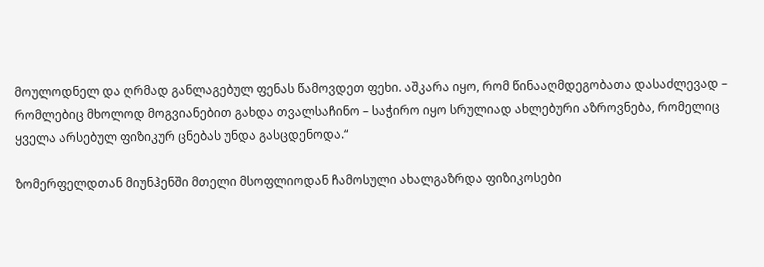მოულოდნელ და ღრმად განლაგებულ ფენას წამოვდეთ ფეხი. აშკარა იყო, რომ წინააღმდეგობათა დასაძლევად – რომლებიც მხოლოდ მოგვიანებით გახდა თვალსაჩინო – საჭირო იყო სრულიად ახლებური აზროვნება, რომელიც ყველა არსებულ ფიზიკურ ცნებას უნდა გასცდენოდა.“

ზომერფელდთან მიუნჰენში მთელი მსოფლიოდან ჩამოსული ახალგაზრდა ფიზიკოსები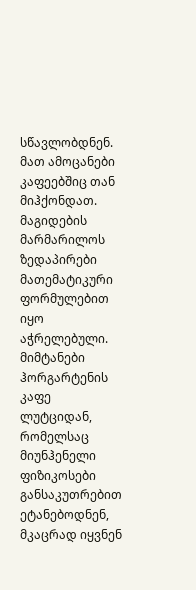სწავლობდნენ. მათ ამოცანები კაფეებშიც თან მიჰქონდათ. მაგიდების მარმარილოს ზედაპირები მათემატიკური ფორმულებით იყო აჭრელებული. მიმტანები ჰორგარტენის კაფე ლუტციდან, რომელსაც მიუნჰენელი ფიზიკოსები განსაკუთრებით ეტანებოდნენ, მკაცრად იყვნენ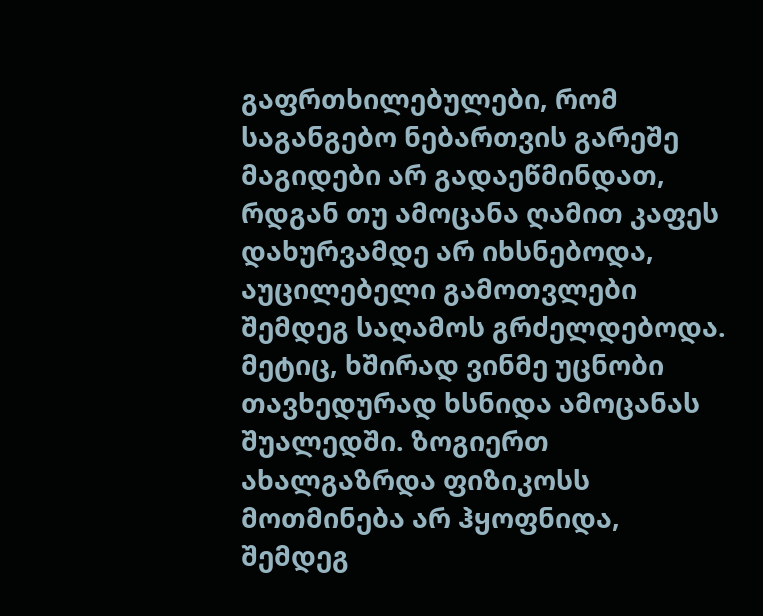გაფრთხილებულები, რომ საგანგებო ნებართვის გარეშე მაგიდები არ გადაეწმინდათ, რდგან თუ ამოცანა ღამით კაფეს დახურვამდე არ იხსნებოდა, აუცილებელი გამოთვლები შემდეგ საღამოს გრძელდებოდა. მეტიც, ხშირად ვინმე უცნობი თავხედურად ხსნიდა ამოცანას შუალედში. ზოგიერთ ახალგაზრდა ფიზიკოსს მოთმინება არ ჰყოფნიდა, შემდეგ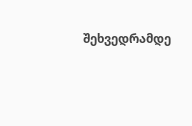შეხვედრამდე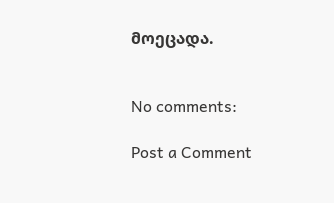მოეცადა.


No comments:

Post a Comment